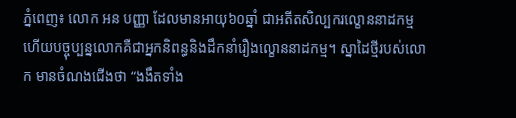ភ្នំពេញ៖ លោក អន បញ្ញា ដែលមានអាយុ៦០ឆ្នាំ ជាអតីតសិល្បករល្ខោននាដកម្ម ហើយបច្ចុប្បន្នលោកគឺជាអ្នកនិពន្ធនិងដឹកនាំរឿងល្ខោននាដកម្ម។ ស្នាដៃថ្មីរបស់លោក មានចំណងជើងថា “ងងឹតទាំង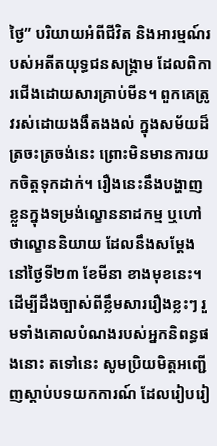ថ្ងៃ” បរិយាយអំពីជីវិត និងអារម្មណ៍របស់អតីតយុទ្ធជនសង្គ្រាម ដែលពិការជើងដោយសារគ្រាប់មីន។ ពួកគេត្រូវរស់ដោយងងឹតងងល់ ក្នុងសម័យដ៏ត្រចះត្រចង់នេះ ព្រោះមិនមានការយកចិត្តទុកដាក់។ រឿងនេះនឹងបង្ហាញខ្លួនក្នុងទម្រង់ល្ខោននាដកម្ម ឬហៅថាល្ខោននិយាយ ដែលនឹងសម្ដែងនៅថ្ងៃទី២៣ ខែមីនា ខាងមុខនេះ។
ដើម្បីដឹងច្បាស់ពីខ្លឹមសាររឿងខ្លះៗ រួមទាំងគោលបំណងរបស់អ្នកនិពន្ធផងនោះ តទៅនេះ សូមប្រិយមិត្តអញ្ជើញស្ដាប់បទយកការណ៍ ដែលរៀបរៀ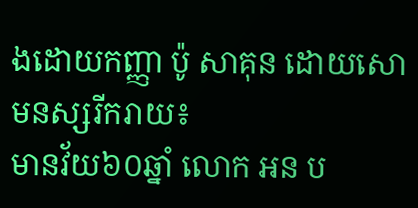ងដោយកញ្ញា ប៉ូ សាគុន ដោយសោមនស្សរីករាយ៖
មានវ័យ៦០ឆ្នាំ លោក អន ប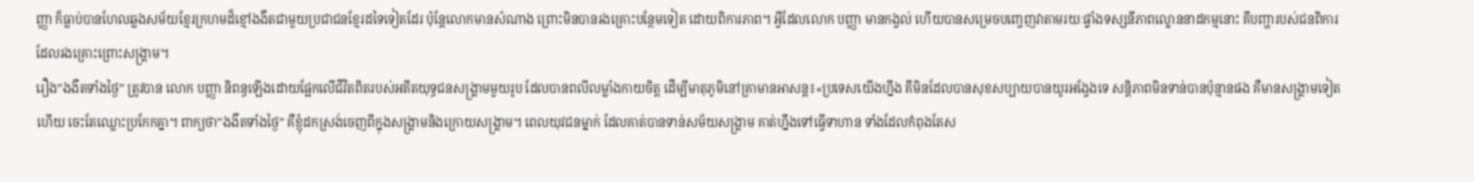ញ្ញា ក៏ធ្លាប់បានហែលឆ្លងសម័យខ្មែរក្រហមដ៏ខ្មៅងងឹតជាមួយប្រជាជនខ្មែរដទៃទៀតដែរ ប៉ុន្តែលោកមានសំណាង ព្រោះមិនបានរងគ្រោះបន្ថែមទៀត ដោយពិការភាព។ អ្វីដែលលោក បញ្ញា មានកង្វល់ ហើយបានសម្រេចបញ្ចេញវាតាមរយៈផ្ទាំងទស្សនីភាពល្ខោននាដកម្មនោះ គឹបញ្ហារបស់ជនពិការដែលរងគ្រោះព្រោះសង្គ្រាម។
រឿង”ងងឹតទាំងថ្ងៃ” ត្រូវបាន លោក បញ្ញា និពន្ធឡើងដោយផ្អែកលើជីវិតពិតរបស់អតីតយុទ្ធជនសង្គ្រាមមួយរូប ដែលបានពលីលម្លាំងកាយចិត្ត ដើម្បីមាតុភូមិនៅគ្រាមានអាសន្ត៖«ប្រទេសយើងហ្នឹង គឹមិនដែលបានសុខសប្បាយបានយូរអង្វែងទេ សន្តិភាពមិនទាន់បានប៉ុន្មានផង គឺមានសង្គ្រាមទៀតហើយ ចេះតែឈ្លោះប្រកែកគ្នា។ ពាក្យថា”ងងឹតទាំងថ្ងៃ” គឺខ្ញុំដកស្រង់ចេញពីក្នុងសង្គ្រាមនិងក្រោយសង្គ្រាម។ ពេលយុវជនម្នាក់ ដែលគាត់បានទាន់សម័យសង្គ្រាម គាត់ហ្នឹងទៅធ្វើទាហាន ទាំងដែលកំពុងតែស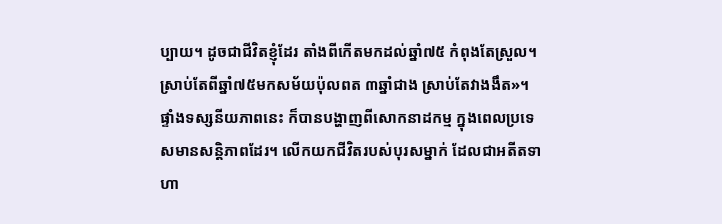ប្បាយ។ ដូចជាជីវិតខ្ញុំដែរ តាំងពីកើតមកដល់ឆ្នាំ៧៥ កំពុងតែស្រួល។ ស្រាប់តែពីឆ្នាំ៧៥មកសម័យប៉ុលពត ៣ឆ្នាំជាង ស្រាប់តែវាងងឹត»។
ផ្ទាំងទស្សនីយភាពនេះ ក៏បានបង្ហាញពីសោកនាដកម្ម ក្នុងពេលប្រទេសមានសន្តិភាពដែរ។ លើកយកជីវិតរបស់បុរសម្នាក់ ដែលជាអតីតទាហា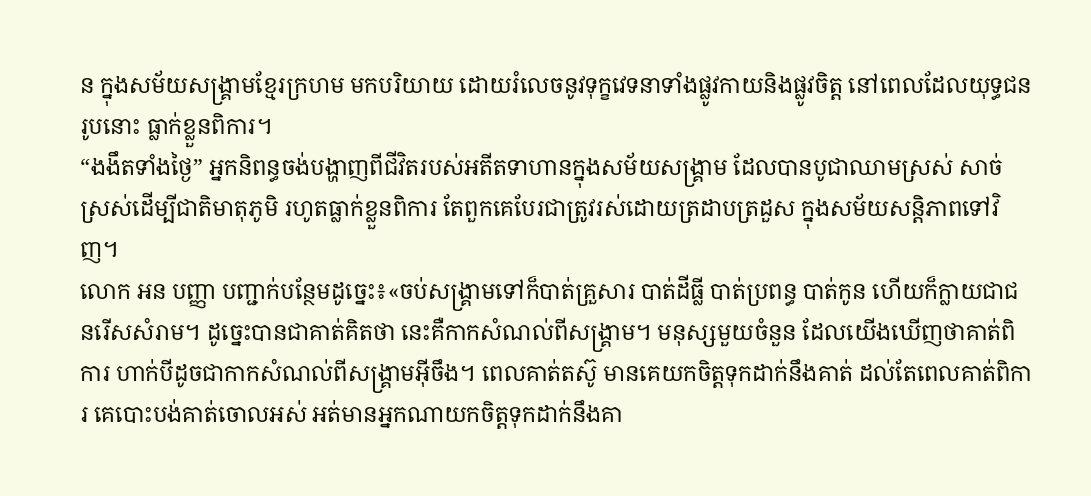ន ក្នុងសម័យសង្គ្រាមខ្មែរក្រហម មកបរិយាយ ដោយរំលេចនូវទុក្ខវេទនាទាំងផ្លូវកាយនិងផ្លូវចិត្ត នៅពេលដែលយុទ្ធជនរូបនោះ ធ្លាក់ខ្លួនពិការ។
“ងងឹតទាំងថ្ងៃ” អ្នកនិពន្ធចង់បង្ហាញពីជីវិតរបស់អតីតទាហានក្នុងសម័យសង្គ្រាម ដែលបានបូជាឈាមស្រស់ សាច់ស្រស់ដើម្បីជាតិមាតុភូមិ រហូតធ្លាក់ខ្លួនពិការ តែពួកគេបែរជាត្រូវរស់ដោយត្រដាបត្រដួស ក្នុងសម័យសន្តិភាពទៅវិញ។
លោក អន បញ្ញា បញ្ជាក់បន្ថែមដូច្នេះ៖«ចប់សង្គ្រាមទៅក៏បាត់គ្រួសារ បាត់ដីធ្លី បាត់ប្រពន្ធ បាត់កូន ហើយក៏ក្លាយជាជនរើសសំរាម។ ដូច្នេះបានជាគាត់គិតថា នេះគឺកាកសំណល់ពីសង្គ្រាម។ មនុស្សមួយចំនួន ដែលយើងឃើញថាគាត់ពិការ ហាក់បីដូចជាកាកសំណល់ពីសង្គ្រាមអ៊ីចឹង។ ពេលគាត់តស៊ូ មានគេយកចិត្តទុកដាក់នឹងគាត់ ដល់តែពេលគាត់ពិការ គេបោះបង់គាត់ចោលអស់ អត់មានអ្នកណាយកចិត្តទុកដាក់នឹងគា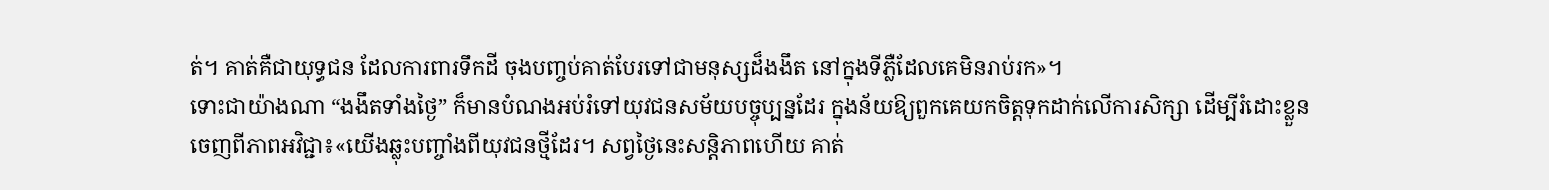ត់។ គាត់គឺជាយុទ្ធជន ដែលការពារទឹកដី ចុងបញ្ចប់គាត់បែរទៅជាមនុស្សដ៏ងងឹត នៅក្នុងទីភ្លឺដែលគេមិនរាប់រក»។
ទោះជាយ៉ាងណា “ងងឹតទាំងថ្ងៃ” ក៏មានបំណងអប់រំទៅយុវជនសម័យបច្ចុប្បន្នដែរ ក្នុងន័យឱ្យពួកគេយកចិត្តទុកដាក់លើការសិក្សា ដើម្បីរំដោះខ្លួនចេញពីភាពអវិជ្ជា៖«យើងឆ្លុះបញ្ចាំងពីយុវជនថ្មីដែរ។ សព្វថ្ងៃនេះសន្តិភាពហើយ គាត់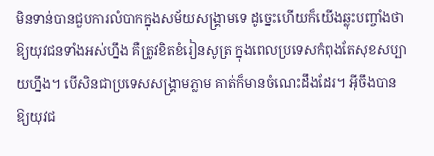មិនទាន់បានជួបការលំបាកក្នុងសម័យសង្គ្រាមទេ ដូច្នេះហើយក៏យើងឆ្លុះបញ្ចាំងថា ឱ្យយុវជនទាំងអស់ហ្នឹង គឺត្រូវខិតខំរៀនសូត្រ ក្នុងពេលប្រទេសកំពុងតែសុខសប្បាយហ្នឹង។ បើសិនជាប្រទេសសង្គ្រាមភ្លាម គាត់ក៏មានចំណេះដឹងដែរ។ អ៊ីចឹងបានឱ្យយុវជ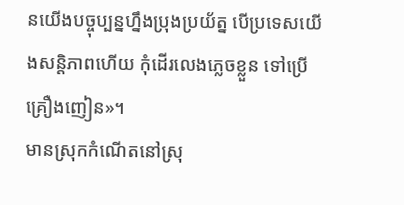នយើងបច្ចុប្បន្នហ្នឹងប្រុងប្រយ័ត្ន បើប្រទេសយើងសន្តិភាពហើយ កុំដើរលេងភ្លេចខ្លួន ទៅប្រើគ្រឿងញៀន»។
មានស្រុកកំណើតនៅស្រុ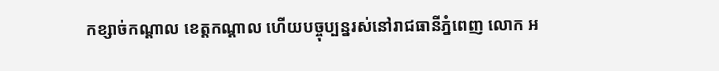កខ្សាច់កណ្ដាល ខេត្តកណ្ដាល ហើយបច្ចុប្បន្នរស់នៅរាជធានីភ្នំពេញ លោក អ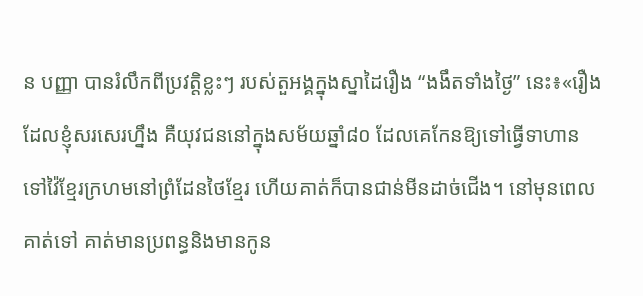ន បញ្ញា បានរំលឹកពីប្រវត្តិខ្លះៗ របស់តួអង្គក្នុងស្នាដៃរឿង “ងងឹតទាំងថ្ងៃ” នេះ៖«រឿងដែលខ្ញុំសរសេរហ្នឹង គឺយុវជននៅក្នុងសម័យឆ្នាំ៨០ ដែលគេកែនឱ្យទៅធ្វើទាហាន ទៅវ៉ៃខ្មែរក្រហមនៅព្រំដែនថៃខ្មែរ ហើយគាត់ក៏បានជាន់មីនដាច់ជើង។ នៅមុនពេលគាត់ទៅ គាត់មានប្រពន្ធនិងមានកូន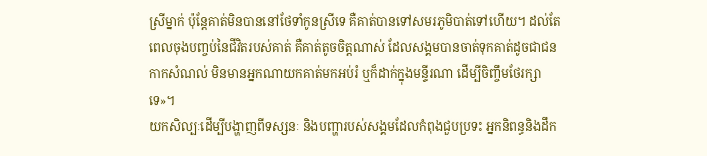ស្រីម្នាក់ ប៉ុន្តែគាត់មិនបាននៅថែទាំកូនស្រីទេ គឺគាត់បានទៅសមរភូមិបាត់ទៅហើយ។ ដល់តែពេលចុងបញ្ចប់នៃជីវិតរបស់គាត់ គឺគាត់តូចចិត្តណាស់ ដែលសង្គមបានចាត់ទុកគាត់ដូចជាជនកាកសំណល់ មិនមានអ្នកណាយកគាត់មកអប់រំ ឬក៏ដាក់ក្នុងមន្ទីរណា ដើម្បីចិញ្ចឹមថែរក្សាទេ»។
យកសិល្បៈដើម្បីបង្ហាញពីទស្សនៈ និងបញ្ហារបស់សង្គមដែលកំពុងជួបប្រទះ អ្នកនិពន្ធនិងដឹក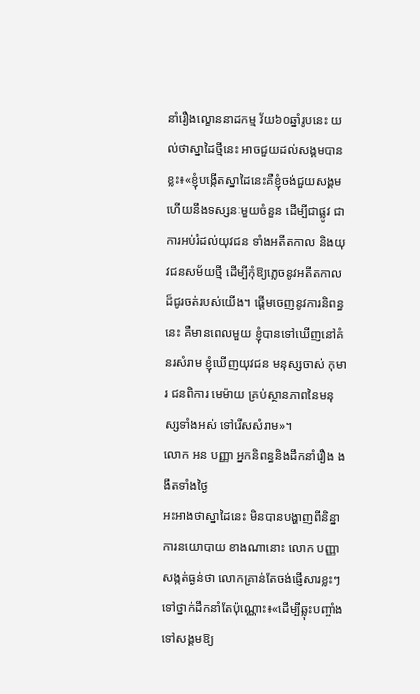នាំរឿងល្ខោននាដកម្ម វ័យ៦០ឆ្នាំរូបនេះ យល់ថាស្នាដៃថ្មីនេះ អាចជួយដល់សង្គមបានខ្លះ៖«ខ្ញុំបង្កើតស្នាដៃនេះគឺខ្ញុំចង់ជួយសង្គម ហើយនឹងទស្សនៈមួយចំនួន ដើម្បីជាផ្លូវ ជាការអប់រំដល់យុវជន ទាំងអតីតកាល និងយុវជនសម័យថ្មី ដើម្បីកុំឱ្យភ្លេចនូវអតីតកាលដ៏ជូរចត់របស់យើង។ ផ្ដើមចេញនូវការនិពន្ធនេះ គឺមានពេលមួយ ខ្ញុំបានទៅឃើញនៅគំនរសំរាម ខ្ញុំឃើញយុវជន មនុស្សចាស់ កុមារ ជនពិការ មេម៉ាយ គ្រប់ស្ថានភាពនៃមនុស្សទាំងអស់ ទៅរើសសំរាម»។
លោក អន បញ្ញា អ្នកនិពន្ធនិងដឹកនាំរឿង ងងឹតទាំងថ្ងៃ
អះអាងថាស្នាដៃនេះ មិនបានបង្ហាញពីនិន្នាការនយោបាយ ខាងណានោះ លោក បញ្ញា សង្កត់ធ្ងន់ថា លោកគ្រាន់តែចង់ផ្ញើសារខ្លះៗទៅថ្នាក់ដឹកនាំតែប៉ុណ្ណោះ៖«ដើម្បីឆ្លុះបញ្ចាំងទៅសង្គមឱ្យ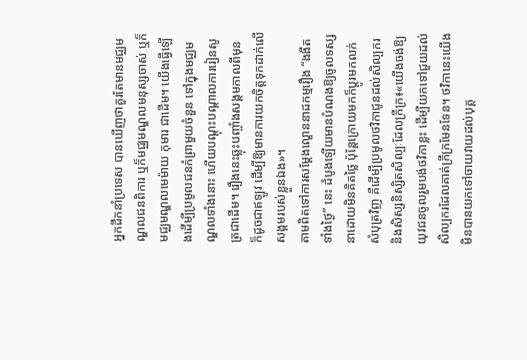អ្នកដឹកនាំប្រទេស បានឃើញថាគួរតែមានមជ្ឈមណ្ឌលជនពិការ ឬក៏មជ្ឈមណ្ឌលមនុស្សចាស់ ឬក៏មជ្ឈមណ្ឌលមេម៉ាយ កុមារ ជាដើម។ យើងធ្វើឡើងដើម្បីប្រមូលជនកំព្រាមួយចំនួន ទៅក្នុងមជ្ឈមណ្ឌលទាំងនោះ ហើយបណ្ដុះបណ្ដាលការរៀនសូត្រជាដើម។ រឿងនេះឆ្លុះបញ្ចាំងសង្គមកាលពីមុន ក៏ដូចជាឥឡូវ ដើម្បីឱ្យមានការយកចិត្តទុកដាក់លើសង្គមរបស់ខ្លួនឯង»។
តាមពិតទៅការសម្ដែងល្ខោននាដកម្មរឿង “ងងឹតទាំងថ្ងៃ” នេះ ដំបូងឡើយមានបំណងឱ្យចូលទស្សនាដោយមិនគិតថ្លៃ ប៉ុន្តែក្រោយមកក៏ប្ដូរមកលក់សំបុត្រវិញ គឺដើម្បីប្រមូលថវិកាជូនដល់សិល្បករ និងសិស្សនិស្សិតសិល្បៈដែលក្រីក្រ៖«យើងចង់ឱ្យយុវជនចូលរួមបង់ថវិកាខ្លះ ដើម្បីយកទៅជួយដល់សិល្បករដែលគាត់ក្រីក្រមែនទែន។ ថវិកានេះយើងមិនបានយកទៅចាយវាយដល់បុគ្គ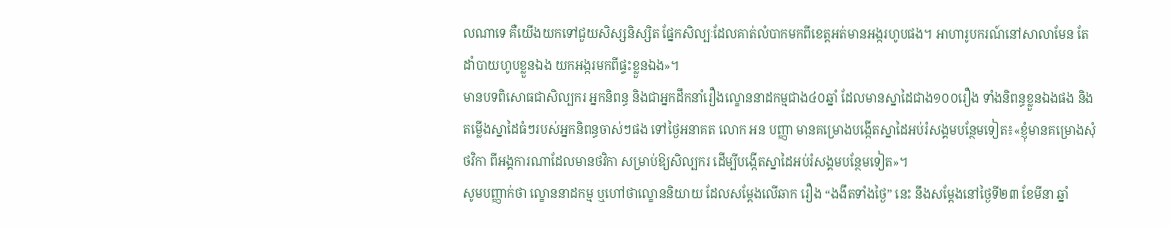លណាទេ គឺយើងយកទៅជួយសិស្សនិស្សិត ផ្នែកសិល្បៈដែលគាត់លំបាកមកពីខេត្តអត់មានអង្ករហូបផង។ អាហារូបករណ៍នៅសាលាមែន តែដាំបាយហូបខ្លួនឯង យកអង្ករមកពីផ្ទះខ្លួនឯង»។
មានបទពិសោធជាសិល្បករ អ្នកនិពន្ធ និងជាអ្នកដឹកនាំរឿងល្ខោននាដកម្មជាង៤០ឆ្នាំ ដែលមានស្នាដៃជាង១០០រឿង ទាំងនិពន្ធខ្លួនឯងផង និងតម្លើងស្នាដៃធំៗរបស់អ្នកនិពន្ធចាស់ៗផង ទៅថ្ងៃអនាគត លោក អន បញ្ញា មានគម្រោងបង្កើតស្នាដៃអប់រំសង្គមបន្ថែមទៀត៖«ខ្ញុំមានគម្រោងសុំថវិកា ពីអង្គការណាដែលមានថវិកា សម្រាប់ឱ្យសិល្បករ ដើម្បីបង្កើតស្នាដៃអប់រំសង្គមបន្ថែមទៀត»។
សូមបញ្ញាក់ថា ល្ខោននាដកម្ម ឬហៅថាល្ខោននិយាយ ដែលសម្ដែងលើឆាក រឿង “ងងឹតទាំងថ្ងៃ” នេះ នឹងសម្ដែងនៅថ្ងៃទី២៣ ខែមីនា ឆ្នាំ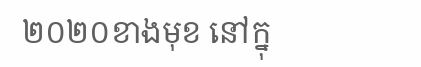២០២០ខាងមុខ នៅក្នុ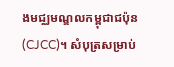ងមជ្ឈមណ្ឌលកម្ពុជាជប៉ុន (CJCC)។ សំបុត្រសម្រាប់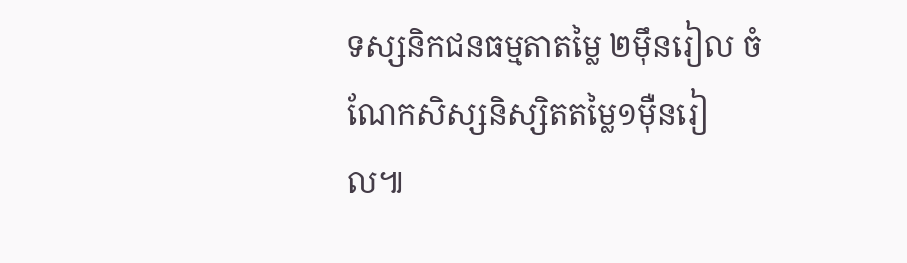ទស្សនិកជនធម្មតាតម្លៃ ២ម៉ឹនរៀល ចំណែកសិស្សនិស្សិតតម្លៃ១ម៉ឺនរៀល៕